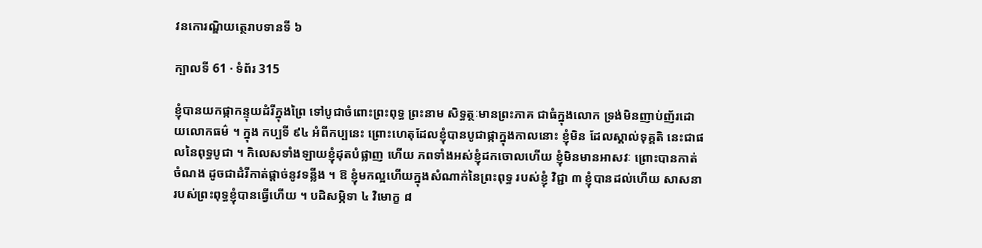វនកោរណ្ឌិយត្ថេរាបទានទី ៦

ក្បាលទី 61 · ទំព័រ 315

ខ្ញុំបានយកផ្កាកន្ទុយដំរីក្នុងព្រៃ ទៅបូជាចំពោះព្រះពុទ្ធ ព្រះនាម សិទ្ធត្ថៈមានព្រះភាគ ជាធំក្នុងលោក ទ្រង់មិនញាប់ញ័រដោយលោកធម៌ ។ ក្នុង កប្បទី ៩៤ អំពីកប្បនេះ ព្រោះហេតុដែលខ្ញុំបានបូជាផ្កាក្នុងកាលនោះ ខ្ញុំមិន ដែលស្គាល់ទុគ្គតិ នេះជាផលនៃពុទ្ធបូជា ។ កិលេសទាំងឡាយខ្ញុំដុតបំផ្លាញ ហើយ ភពទាំងអស់ខ្ញុំដកចោលហើយ ខ្ញុំមិនមានអាសវៈ ព្រោះបានកាត់ ចំណង ដូចជាដំរីកាត់ផ្តាច់នូវទន្លីង ។ ឱ ខ្ញុំមកល្អហើយក្នុងសំណាក់នៃព្រះពុទ្ធ របស់ខ្ញុំ វិជ្ជា ៣ ខ្ញុំបានដល់ហើយ សាសនារបស់ព្រះពុទ្ធខ្ញុំបានធ្វើហើយ ។ បដិសម្ភិទា ៤ វិមោក្ខ ៨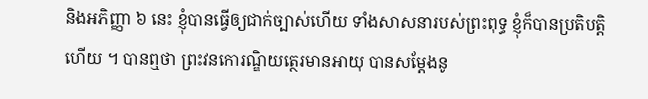និងអភិញ្ញា ៦ នេះ ខ្ញុំបានធ្វើឲ្យជាក់ច្បាស់ហើយ ទាំងសាសនារបស់ព្រះពុទ្ធ ខ្ញុំក៏បានប្រតិបត្តិហើយ ។ បានឮថា ព្រះវនកោរណ្ឌិយត្ថេរមានអាយុ បានសម្តែងនូ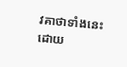វគាថាទាំងនេះ ដោយ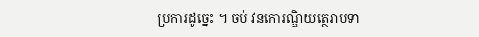ប្រការដូច្នេះ ។ ចប់ វនកោរណ្ឌិយត្ថេរាបទា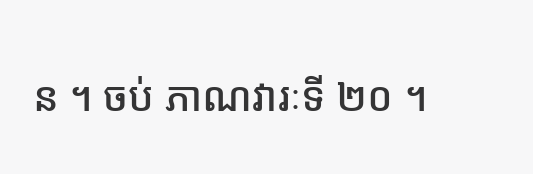ន ។ ចប់ ភាណវារៈទី ២០ ។